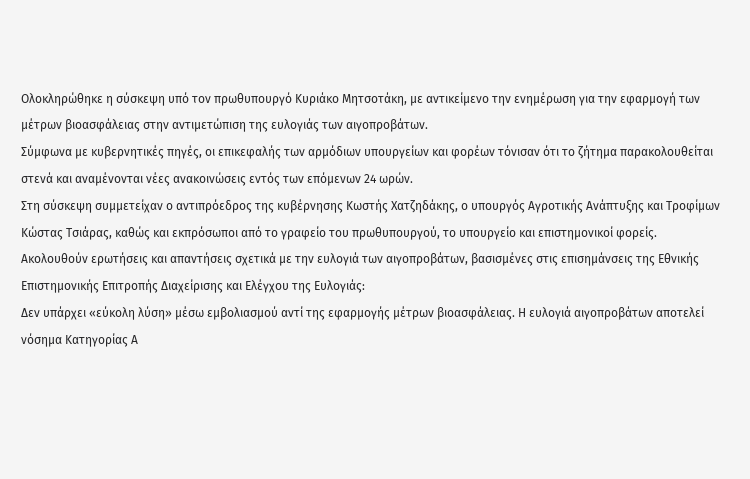Ολοκληρώθηκε η σύσκεψη υπό τον πρωθυπουργό Κυριάκο Μητσοτάκη, με αντικείμενο την ενημέρωση για την εφαρμογή των μέτρων βιοασφάλειας στην αντιμετώπιση της ευλογιάς των αιγοπροβάτων.
Σύμφωνα με κυβερνητικές πηγές, οι επικεφαλής των αρμόδιων υπουργείων και φορέων τόνισαν ότι το ζήτημα παρακολουθείται στενά και αναμένονται νέες ανακοινώσεις εντός των επόμενων 24 ωρών.
Στη σύσκεψη συμμετείχαν ο αντιπρόεδρος της κυβέρνησης Κωστής Χατζηδάκης, ο υπουργός Αγροτικής Ανάπτυξης και Τροφίμων Κώστας Τσιάρας, καθώς και εκπρόσωποι από το γραφείο του πρωθυπουργού, το υπουργείο και επιστημονικοί φορείς.
Ακολουθούν ερωτήσεις και απαντήσεις σχετικά με την ευλογιά των αιγοπροβάτων, βασισμένες στις επισημάνσεις της Εθνικής Επιστημονικής Επιτροπής Διαχείρισης και Ελέγχου της Ευλογιάς:
Δεν υπάρχει «εύκολη λύση» μέσω εμβολιασμού αντί της εφαρμογής μέτρων βιοασφάλειας. Η ευλογιά αιγοπροβάτων αποτελεί νόσημα Κατηγορίας Α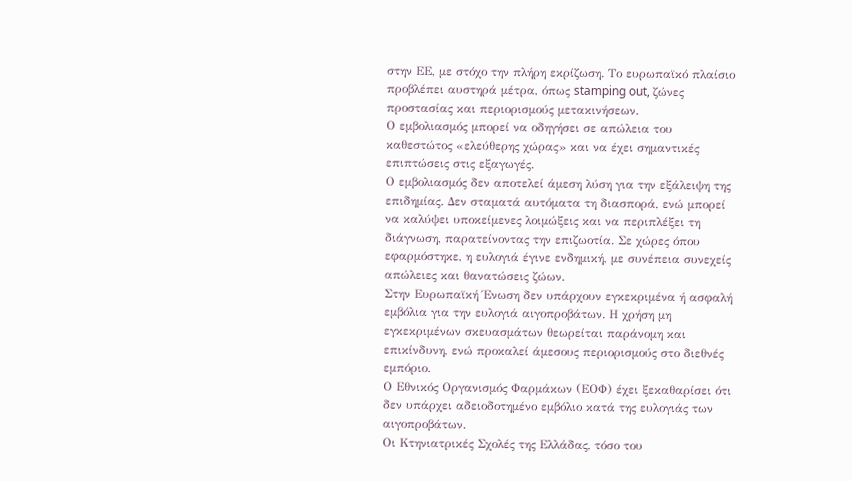στην ΕΕ, με στόχο την πλήρη εκρίζωση. Το ευρωπαϊκό πλαίσιο προβλέπει αυστηρά μέτρα, όπως stamping out, ζώνες προστασίας και περιορισμούς μετακινήσεων.
Ο εμβολιασμός μπορεί να οδηγήσει σε απώλεια του καθεστώτος «ελεύθερης χώρας» και να έχει σημαντικές επιπτώσεις στις εξαγωγές.
Ο εμβολιασμός δεν αποτελεί άμεση λύση για την εξάλειψη της επιδημίας. Δεν σταματά αυτόματα τη διασπορά, ενώ μπορεί να καλύψει υποκείμενες λοιμώξεις και να περιπλέξει τη διάγνωση, παρατείνοντας την επιζωοτία. Σε χώρες όπου εφαρμόστηκε, η ευλογιά έγινε ενδημική, με συνέπεια συνεχείς απώλειες και θανατώσεις ζώων.
Στην Ευρωπαϊκή Ένωση δεν υπάρχουν εγκεκριμένα ή ασφαλή εμβόλια για την ευλογιά αιγοπροβάτων. Η χρήση μη εγκεκριμένων σκευασμάτων θεωρείται παράνομη και επικίνδυνη, ενώ προκαλεί άμεσους περιορισμούς στο διεθνές εμπόριο.
Ο Εθνικός Οργανισμός Φαρμάκων (ΕΟΦ) έχει ξεκαθαρίσει ότι δεν υπάρχει αδειοδοτημένο εμβόλιο κατά της ευλογιάς των αιγοπροβάτων.
Οι Κτηνιατρικές Σχολές της Ελλάδας, τόσο του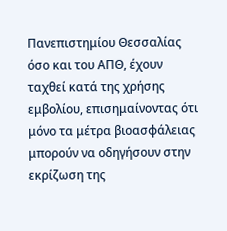Πανεπιστημίου Θεσσαλίας όσο και του ΑΠΘ, έχουν ταχθεί κατά της χρήσης εμβολίου, επισημαίνοντας ότι μόνο τα μέτρα βιοασφάλειας μπορούν να οδηγήσουν στην εκρίζωση της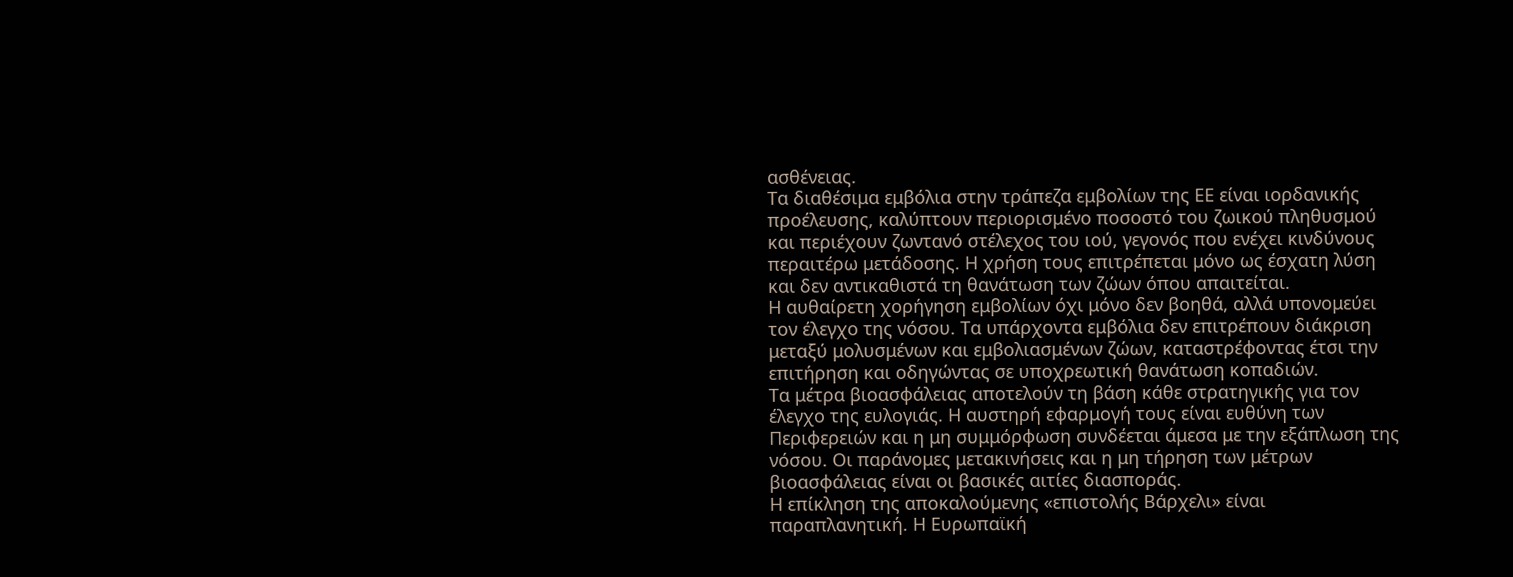ασθένειας.
Τα διαθέσιμα εμβόλια στην τράπεζα εμβολίων της ΕΕ είναι ιορδανικής προέλευσης, καλύπτουν περιορισμένο ποσοστό του ζωικού πληθυσμού και περιέχουν ζωντανό στέλεχος του ιού, γεγονός που ενέχει κινδύνους περαιτέρω μετάδοσης. Η χρήση τους επιτρέπεται μόνο ως έσχατη λύση και δεν αντικαθιστά τη θανάτωση των ζώων όπου απαιτείται.
Η αυθαίρετη χορήγηση εμβολίων όχι μόνο δεν βοηθά, αλλά υπονομεύει τον έλεγχο της νόσου. Τα υπάρχοντα εμβόλια δεν επιτρέπουν διάκριση μεταξύ μολυσμένων και εμβολιασμένων ζώων, καταστρέφοντας έτσι την επιτήρηση και οδηγώντας σε υποχρεωτική θανάτωση κοπαδιών.
Τα μέτρα βιοασφάλειας αποτελούν τη βάση κάθε στρατηγικής για τον έλεγχο της ευλογιάς. Η αυστηρή εφαρμογή τους είναι ευθύνη των Περιφερειών και η μη συμμόρφωση συνδέεται άμεσα με την εξάπλωση της νόσου. Οι παράνομες μετακινήσεις και η μη τήρηση των μέτρων βιοασφάλειας είναι οι βασικές αιτίες διασποράς.
Η επίκληση της αποκαλούμενης «επιστολής Βάρχελι» είναι παραπλανητική. Η Ευρωπαϊκή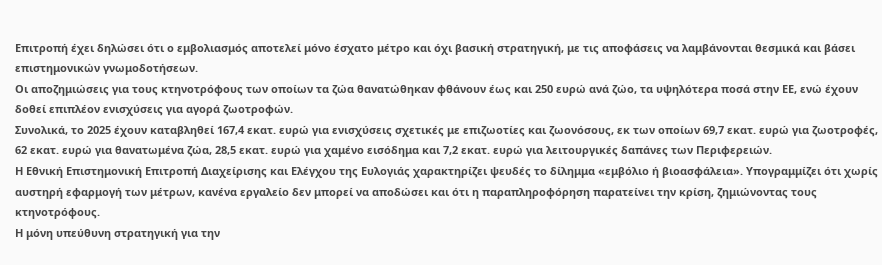Επιτροπή έχει δηλώσει ότι ο εμβολιασμός αποτελεί μόνο έσχατο μέτρο και όχι βασική στρατηγική, με τις αποφάσεις να λαμβάνονται θεσμικά και βάσει επιστημονικών γνωμοδοτήσεων.
Οι αποζημιώσεις για τους κτηνοτρόφους των οποίων τα ζώα θανατώθηκαν φθάνουν έως και 250 ευρώ ανά ζώο, τα υψηλότερα ποσά στην ΕΕ, ενώ έχουν δοθεί επιπλέον ενισχύσεις για αγορά ζωοτροφών.
Συνολικά, το 2025 έχουν καταβληθεί 167,4 εκατ. ευρώ για ενισχύσεις σχετικές με επιζωοτίες και ζωονόσους, εκ των οποίων 69,7 εκατ. ευρώ για ζωοτροφές, 62 εκατ. ευρώ για θανατωμένα ζώα, 28,5 εκατ. ευρώ για χαμένο εισόδημα και 7,2 εκατ. ευρώ για λειτουργικές δαπάνες των Περιφερειών.
Η Εθνική Επιστημονική Επιτροπή Διαχείρισης και Ελέγχου της Ευλογιάς χαρακτηρίζει ψευδές το δίλημμα «εμβόλιο ή βιοασφάλεια». Υπογραμμίζει ότι χωρίς αυστηρή εφαρμογή των μέτρων, κανένα εργαλείο δεν μπορεί να αποδώσει και ότι η παραπληροφόρηση παρατείνει την κρίση, ζημιώνοντας τους κτηνοτρόφους.
Η μόνη υπεύθυνη στρατηγική για την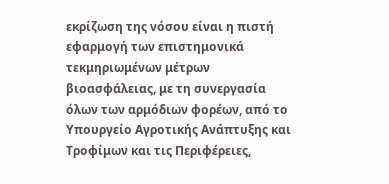εκρίζωση της νόσου είναι η πιστή εφαρμογή των επιστημονικά τεκμηριωμένων μέτρων βιοασφάλειας, με τη συνεργασία όλων των αρμόδιων φορέων, από το Υπουργείο Αγροτικής Ανάπτυξης και Τροφίμων και τις Περιφέρειες,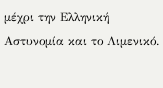μέχρι την Ελληνική Αστυνομία και το Λιμενικό.